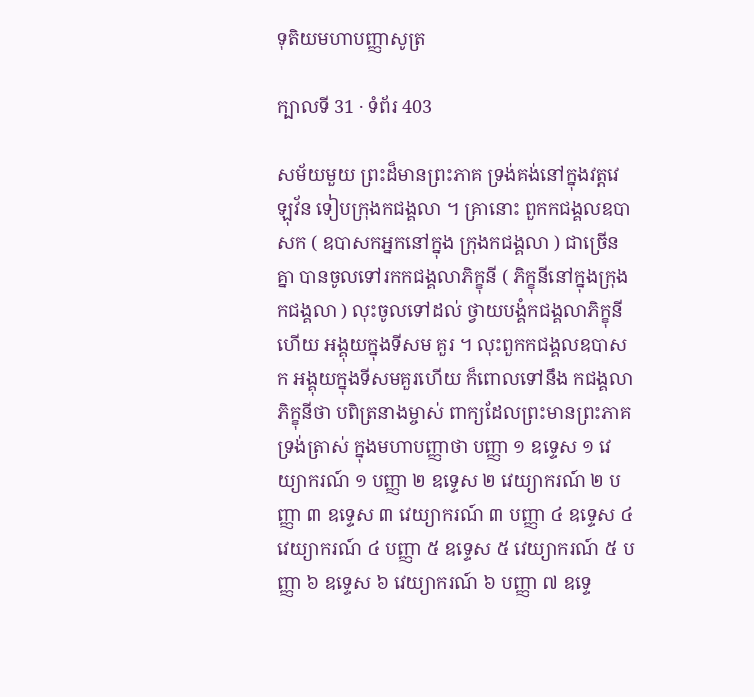ទុតិយមហាបញ្ញាសូត្រ

ក្បាលទី 31 · ទំព័រ 403

សម័យមួយ ព្រះដ៏មានព្រះភាគ ទ្រង់គង់នៅក្នុងវត្តវេឡុវ័ន ទៀបក្រុងកជង្គលា ។ គ្រានោះ ពួកកជង្គលឧបាសក ( ឧបាសកអ្នកនៅក្នុង ក្រុងកជង្គលា ) ជាច្រើនគ្នា បានចូលទៅរកកជង្គលាភិក្ខុនី ( ភិក្ខុនីនៅក្នុងក្រុង កជង្គលា ) លុះចូលទៅដល់ ថ្វាយបង្គំកជង្គលាភិក្ខុនីហើយ អង្គុយក្នុងទីសម គួរ ។ លុះពួកកជង្គលឧបាសក អង្គុយក្នុងទីសមគួរហើយ ក៏ពោលទៅនឹង កជង្គលាភិក្ខុនីថា បពិត្រនាងម្ចាស់ ពាក្យដែលព្រះមានព្រះភាគ ទ្រង់ត្រាស់ ក្នុងមហាបញ្ញាថា បញ្ញា ១ ឧទ្ទេស ១ វេយ្យាករណ៍ ១ បញ្ញា ២ ឧទ្ទេស ២ វេយ្យាករណ៍ ២ បញ្ញា ៣ ឧទ្ទេស ៣ វេយ្យាករណ៍ ៣ បញ្ញា ៤ ឧទ្ទេស ៤ វេយ្យាករណ៍ ៤ បញ្ញា ៥ ឧទ្ទេស ៥ វេយ្យាករណ៍ ៥ បញ្ញា ៦ ឧទ្ទេស ៦ វេយ្យាករណ៍ ៦ បញ្ញា ៧ ឧទ្ទេ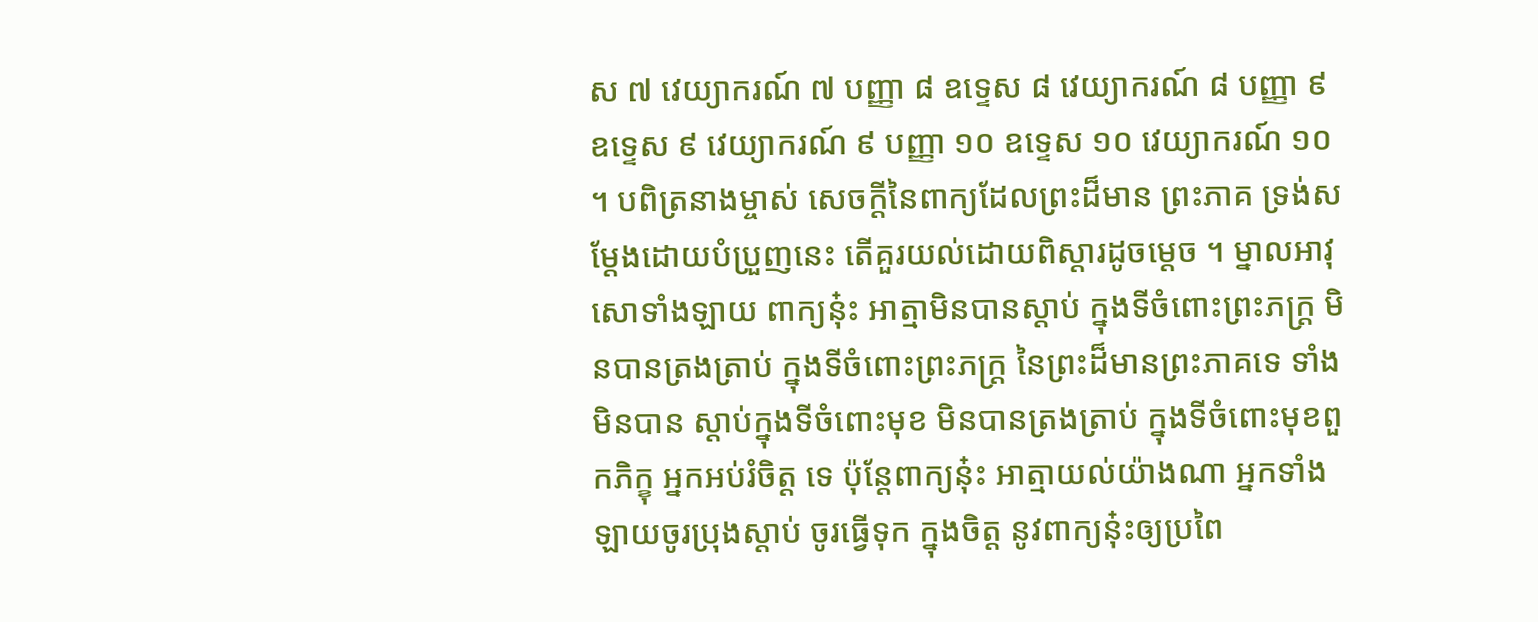ស ៧ វេយ្យាករណ៍ ៧ បញ្ញា ៨ ឧទ្ទេស ៨ វេយ្យាករណ៍ ៨ បញ្ញា ៩ ឧទ្ទេស ៩ វេយ្យាករណ៍ ៩ បញ្ញា ១០ ឧទ្ទេស ១០ វេយ្យាករណ៍ ១០ ។ បពិត្រនាងម្ចាស់ សេចក្តីនៃពាក្យដែលព្រះដ៏មាន ព្រះភាគ ទ្រង់សម្តែងដោយបំប្រួញនេះ តើគួរយល់ដោយពិស្តារដូចម្តេច ។ ម្នាលអាវុសោទាំងឡាយ ពាក្យនុ៎ះ អាត្មាមិនបានស្តាប់ ក្នុងទីចំពោះព្រះភក្ត្រ មិនបានត្រងត្រាប់ ក្នុងទីចំពោះព្រះភក្ត្រ នៃព្រះដ៏មានព្រះភាគទេ ទាំងមិនបាន ស្តាប់ក្នុងទីចំពោះមុខ មិនបានត្រងត្រាប់ ក្នុងទីចំពោះមុខពួកភិក្ខុ អ្នកអប់រំចិត្ត ទេ ប៉ុន្តែពាក្យនុ៎ះ អាត្មាយល់យ៉ាងណា អ្នកទាំងឡាយចូរប្រុងស្តាប់ ចូរធ្វើទុក ក្នុងចិត្ត នូវពាក្យនុ៎ះឲ្យប្រពៃ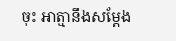ចុះ អាត្មានឹងសម្តែង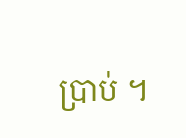ប្រាប់ ។